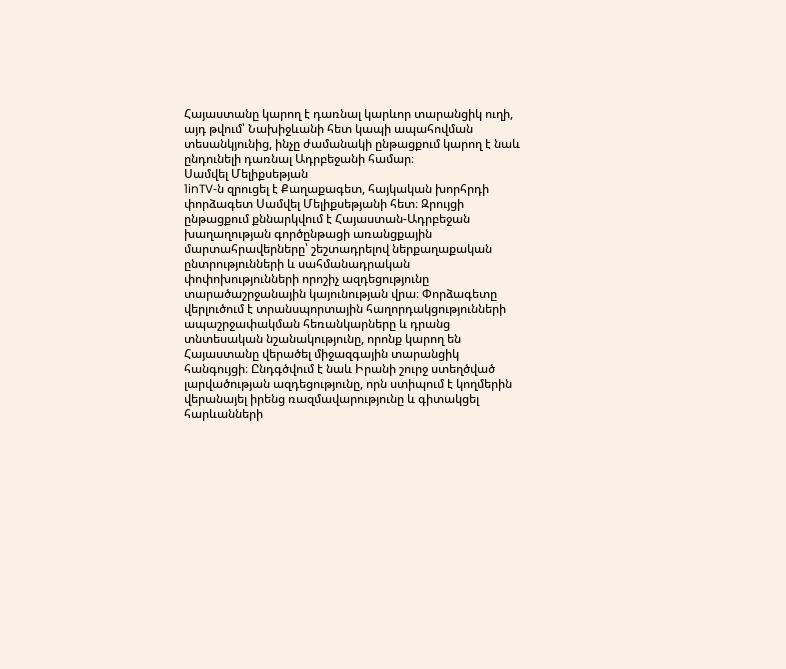Հայաստանը կարող է դառնալ կարևոր տարանցիկ ուղի, այդ թվում՝ Նախիջևանի հետ կապի ապահովման տեսանկյունից, ինչը ժամանակի ընթացքում կարող է նաև ընդունելի դառնալ Ադրբեջանի համար։
Սամվել Մելիքսեթյան
1inTV‑ն զրուցել է Քաղաքագետ, հայկական խորհրդի փորձագետ Սամվել Մելիքսեթյանի հետ։ Զրույցի ընթացքում քննարկվում է Հայաստան-Ադրբեջան խաղաղության գործընթացի առանցքային մարտահրավերները՝ շեշտադրելով ներքաղաքական ընտրությունների և սահմանադրական փոփոխությունների որոշիչ ազդեցությունը տարածաշրջանային կայունության վրա։ Փորձագետը վերլուծում է տրանսպորտային հաղորդակցությունների ապաշրջափակման հեռանկարները և դրանց տնտեսական նշանակությունը, որոնք կարող են Հայաստանը վերածել միջազգային տարանցիկ հանգույցի։ Ընդգծվում է նաև Իրանի շուրջ ստեղծված լարվածության ազդեցությունը, որն ստիպում է կողմերին վերանայել իրենց ռազմավարությունը և գիտակցել հարևանների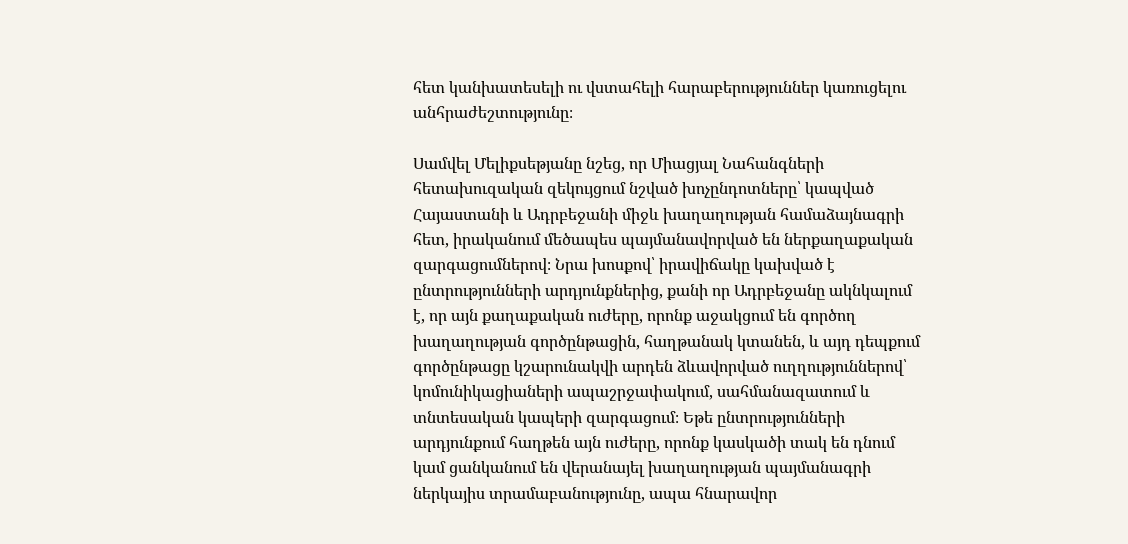հետ կանխատեսելի ու վստահելի հարաբերություններ կառուցելու անհրաժեշտությունը։

Սամվել Մելիքսեթյանը նշեց, որ Միացյալ Նահանգների հետախուզական զեկույցում նշված խոչընդոտները՝ կապված Հայաստանի և Ադրբեջանի միջև խաղաղության համաձայնագրի հետ, իրականում մեծապես պայմանավորված են ներքաղաքական զարգացումներով։ Նրա խոսքով՝ իրավիճակը կախված է ընտրությունների արդյունքներից, քանի որ Ադրբեջանը ակնկալում է, որ այն քաղաքական ուժերը, որոնք աջակցում են գործող խաղաղության գործընթացին, հաղթանակ կտանեն, և այդ դեպքում գործընթացը կշարունակվի արդեն ձևավորված ուղղություններով՝ կոմունիկացիաների ապաշրջափակում, սահմանազատում և տնտեսական կապերի զարգացում։ Եթե ընտրությունների արդյունքում հաղթեն այն ուժերը, որոնք կասկածի տակ են դնում կամ ցանկանում են վերանայել խաղաղության պայմանագրի ներկայիս տրամաբանությունը, ապա հնարավոր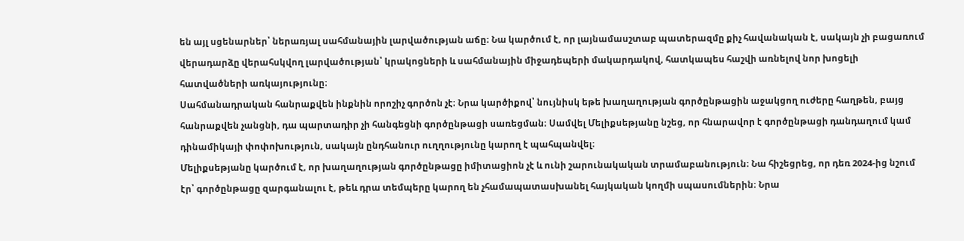են այլ սցենարներ՝ ներառյալ սահմանային լարվածության աճը։ Նա կարծում է, որ լայնամասշտաբ պատերազմը քիչ հավանական է, սակայն չի բացառում վերադարձը վերահսկվող լարվածության՝ կրակոցների և սահմանային միջադեպերի մակարդակով, հատկապես հաշվի առնելով նոր խոցելի հատվածների առկայությունը։
Սահմանադրական հանրաքվեն ինքնին որոշիչ գործոն չէ։ Նրա կարծիքով՝ նույնիսկ եթե խաղաղության գործընթացին աջակցող ուժերը հաղթեն, բայց հանրաքվեն չանցնի, դա պարտադիր չի հանգեցնի գործընթացի սառեցման։ Սամվել Մելիքսեթյանը նշեց, որ հնարավոր է գործընթացի դանդաղում կամ դինամիկայի փոփոխություն, սակայն ընդհանուր ուղղությունը կարող է պահպանվել։
Մելիքսեթյանը կարծում է, որ խաղաղության գործընթացը իմիտացիոն չէ և ունի շարունակական տրամաբանություն։ Նա հիշեցրեց, որ դեռ 2024-ից նշում էր՝ գործընթացը զարգանալու է, թեև դրա տեմպերը կարող են չհամապատասխանել հայկական կողմի սպասումներին։ Նրա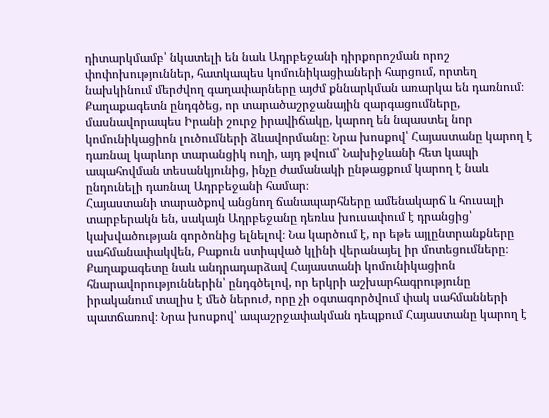դիտարկմամբ՝ նկատելի են նաև Ադրբեջանի դիրքորոշման որոշ փոփոխություններ, հատկապես կոմունիկացիաների հարցում, որտեղ նախկինում մերժվող գաղափարները այժմ քննարկման առարկա են դառնում։
Քաղաքագետն ընդգծեց, որ տարածաշրջանային զարգացումները, մասնավորապես Իրանի շուրջ իրավիճակը, կարող են նպաստել նոր կոմունիկացիոն լուծումների ձևավորմանը։ Նրա խոսքով՝ Հայաստանը կարող է դառնալ կարևոր տարանցիկ ուղի, այդ թվում՝ Նախիջևանի հետ կապի ապահովման տեսանկյունից, ինչը ժամանակի ընթացքում կարող է նաև ընդունելի դառնալ Ադրբեջանի համար։
Հայաստանի տարածքով անցնող ճանապարհները ամենակարճ և հուսալի տարբերակն են, սակայն Ադրբեջանը դեռևս խուսափում է դրանցից՝ կախվածության գործոնից ելնելով։ Նա կարծում է, որ եթե այլընտրանքները սահմանափակվեն, Բաքուն ստիպված կլինի վերանայել իր մոտեցումները։
Քաղաքագետը նաև անդրադարձավ Հայաստանի կոմունիկացիոն հնարավորություններին՝ ընդգծելով, որ երկրի աշխարհագրությունը իրականում տալիս է մեծ ներուժ, որը չի օգտագործվում փակ սահմանների պատճառով։ Նրա խոսքով՝ ապաշրջափակման դեպքում Հայաստանը կարող է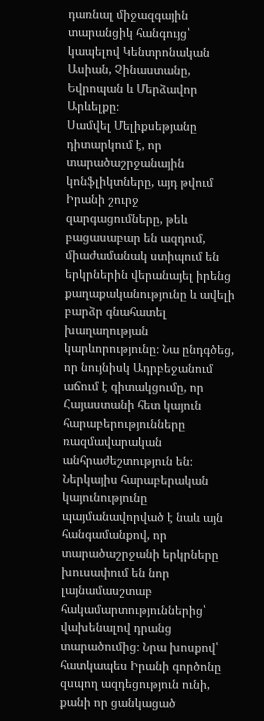դառնալ միջազգային տարանցիկ հանգույց՝ կապելով Կենտրոնական Ասիան, Չինաստանը, Եվրոպան և Մերձավոր Արևելքը։
Սամվել Մելիքսեթյանը դիտարկում է, որ տարածաշրջանային կոնֆլիկտները, այդ թվում Իրանի շուրջ զարգացումները, թեև բացասաբար են ազդում, միաժամանակ ստիպում են երկրներին վերանայել իրենց քաղաքականությունը և ավելի բարձր գնահատել խաղաղության կարևորությունը։ Նա ընդգծեց, որ նույնիսկ Ադրբեջանում աճում է գիտակցումը, որ Հայաստանի հետ կայուն հարաբերությունները ռազմավարական անհրաժեշտություն են։ Ներկայիս հարաբերական կայունությունը պայմանավորված է նաև այն հանգամանքով, որ տարածաշրջանի երկրները խուսափում են նոր լայնամասշտաբ հակամարտություններից՝ վախենալով դրանց տարածումից։ Նրա խոսքով՝ հատկապես Իրանի գործոնը զսպող ազդեցություն ունի, քանի որ ցանկացած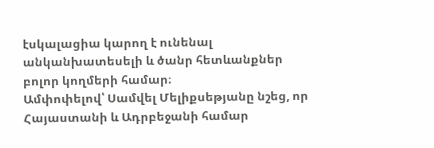էսկալացիա կարող է ունենալ անկանխատեսելի և ծանր հետևանքներ բոլոր կողմերի համար։
Ամփոփելով՝ Սամվել Մելիքսեթյանը նշեց, որ Հայաստանի և Ադրբեջանի համար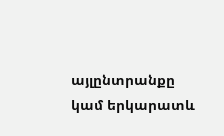այլընտրանքը կամ երկարատև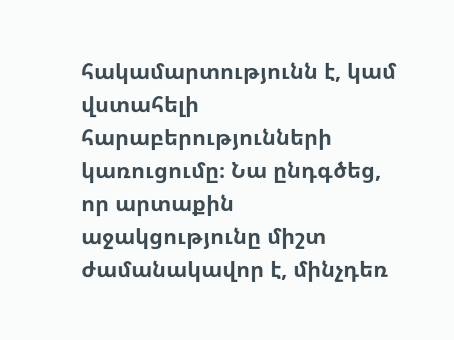հակամարտությունն է, կամ վստահելի հարաբերությունների կառուցումը։ Նա ընդգծեց, որ արտաքին աջակցությունը միշտ ժամանակավոր է, մինչդեռ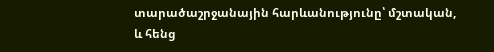տարածաշրջանային հարևանությունը՝ մշտական, և հենց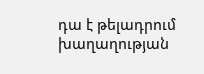դա է թելադրում խաղաղության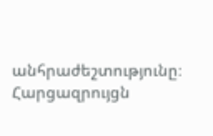անհրաժեշտությունը։
Հարցազրույցն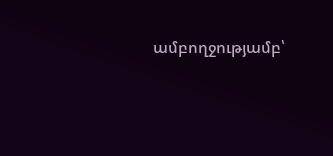ամբողջությամբ՝